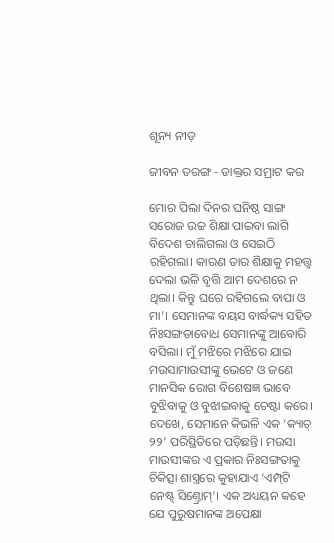ଶୂନ୍ୟ ନୀଡ଼

ଜୀବନ ତରଙ୍ଗ - ଡାକ୍ତର ସମ୍ରାଟ କର

ମୋର ପିଲା ଦିନର ଘନିଷ୍ଠ ସାଙ୍ଗ ସରୋଜ ଉଚ୍ଚ ଶିକ୍ଷା ପାଇବା ଲାଗି ବିଦେଶ ଚାଲିଗଲା ଓ ସେଇଠି ରହିଗଲା। କାରଣ ତାର ଶିକ୍ଷାକୁ ମହତ୍ତ୍ବ ଦେଲା ଭଳି ବୃତ୍ତି ଆମ ଦେଶରେ ନ ଥିଲା। କିନ୍ତୁ ଘରେ ରହିଗଲେ ବାପା ଓ ମା’। ସେମାନଙ୍କ ବୟସ ବାର୍ଦ୍ଧକ୍ୟ ସହିତ ନିଃସଙ୍ଗତାବୋଧ ସେମାନଙ୍କୁ ଆବୋରି ବସିଲା। ମୁଁ ମଝିରେ ମଝିରେ ଯାଇ ମଉସାମାଉସୀଙ୍କୁ ଭେଟେ ଓ ଜଣେ ମାନସିକ ରୋଗ ବିଶେଷଜ୍ଞ ଭାବେ ବୁଝିବାକୁ ଓ ବୁଝାଇବାକୁ ଚେଷ୍ଟା କରେ। ଦେଖେ, ସେମାନେ କିଭଳି ଏକ ‘କ୍ୟାଚ୍‌ ୨୨’ ପରିସ୍ଥିତିରେ ପଡ଼ିଛନ୍ତି। ମଉସା ମାଉସୀଙ୍କର ଏ ପ୍ରକାର ନିଃସଙ୍ଗତାକୁ ଚିକିତ୍ସା ଶାସ୍ତ୍ରରେ କୁହାଯାଏ ‘ଏମ୍ପ୍‌ଟି ନେଷ୍ଟ୍‌ ସିଣ୍ତ୍ରୋମ୍‌’। ଏକ ଅଧ୍ୟୟନ କହେ ଯେ ପୁରୁଷମାନଙ୍କ ଅପେକ୍ଷା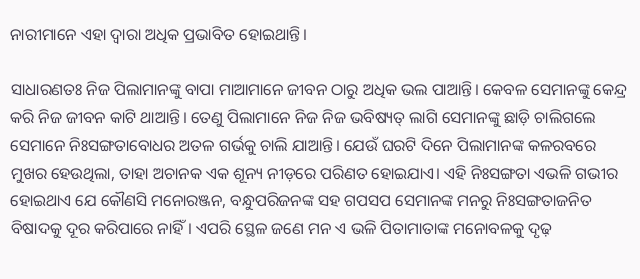ନାରୀମାନେ ଏହା ଦ୍ବାରା ଅଧିକ ପ୍ରଭାବିତ ହୋଇଥାନ୍ତି।

ସାଧାରଣତଃ ନିଜ ପିଲାମାନଙ୍କୁ ବାପା ମାଆମାନେ ଜୀବନ ଠାରୁ ଅଧିକ ଭଲ ପାଆନ୍ତି। କେବଳ ସେମାନଙ୍କୁ କେନ୍ଦ୍ର କରି ନିଜ ଜୀବନ କାଟି ଥାଆନ୍ତି। ତେଣୁ ପିଲାମାନେ ନିଜ ନିଜ ଭବିଷ୍ୟତ୍ ଲାଗି ସେମାନଙ୍କୁ ଛାଡ଼ି ଚାଲିଗଲେ ସେମାନେ ନିଃସଙ୍ଗତାବୋଧର ଅତଳ ଗର୍ଭକୁ ଚାଲି ଯାଆନ୍ତି। ଯେଉଁ ଘରଟି ଦିନେ ପିଲାମାନଙ୍କ କଳରବରେ ମୁଖର ହେଉଥିଲା, ତାହା ଅଚାନକ ଏକ ଶୂନ୍ୟ ନୀଡ଼ରେ ପରିଣତ ହୋଇଯାଏ। ଏହି ନିଃସଙ୍ଗତା ଏଭଳି ଗଭୀର ହୋଇଥାଏ ଯେ କୌଣସି ମନୋରଞ୍ଜନ, ବନ୍ଧୁପରିଜନଙ୍କ ସହ ଗପସପ ସେମାନଙ୍କ ମନରୁ ନିଃସଙ୍ଗତାଜନିତ ବିଷାଦକୁ ଦୂର କରିପାରେ ନାହିଁ। ଏପରି ସ୍ଥ‌େଳ ଜଣେ ମନ ଏ ଭଳି ପିତାମାତାଙ୍କ ମନୋବଳକୁ ଦୃଢ଼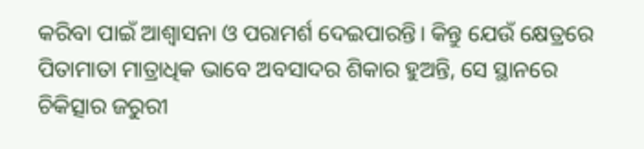କରିବା ପାଇଁ ଆଶ୍ବାସନା ଓ ପରାମର୍ଶ ଦେଇପାରନ୍ତି। କିନ୍ତୁ ଯେଉଁ କ୍ଷେତ୍ରରେ ପିତାମାତା ମାତ୍ରାଧିକ ଭାବେ ଅବସାଦର ଶିକାର ହୁଅନ୍ତି, ସେ ସ୍ଥାନରେ ଚିକିତ୍ସାର ଜରୁରୀ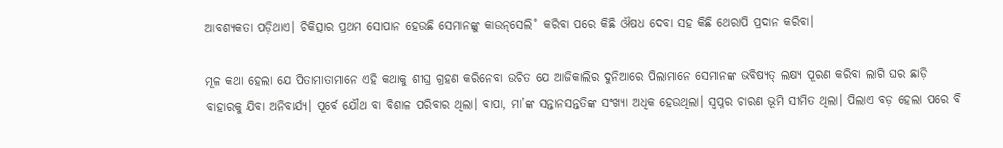ଆବଶ୍ୟକତା ପଡ଼ିଥାଏ। ଚିକିତ୍ସାର ପ୍ରଥମ ସୋପାନ ହେଉଛି ସେମାନଙ୍କୁ କାଉନ୍‌ସେଲି˚ କରିବା ପରେ କିଛି ଔଷଧ ଦେବା ସହ କିଛି ଥେରାପି ପ୍ରଦାନ କରିବା।

ମୂଳ କଥା ହେଲା ଯେ ପିତାମାତାମାନେ ଏହି କଥାକୁ ଶୀଘ୍ର ଗ୍ରହଣ କରିନେବା ଉଚିତ ଯେ ଆଜିକାଲିର ଦୁନିଆରେ ପିଲାମାନେ ସେମାନଙ୍କ ଭବିଷ୍ୟତ୍‌ ଲକ୍ଷ୍ୟ ପୂରଣ କରିବା ଲାଗି ଘର ଛାଡ଼ି ବାହାରକୁ ଯିବା ଅନିବାର୍ଯ୍ୟ। ପୂର୍ବେ ଯୌଥ ବା ବିଶାଳ ପରିବାର ଥିଲା। ବାପା, ମା’ଙ୍କ ସନ୍ତାନସନ୍ତତିଙ୍କ ସଂଖ୍ୟା ଅଧିକ ହେଉଥିଲା। ସ୍ବପ୍ନର ଚାରଣ ଭୂମି ସୀମିତ ଥିଲା। ପିଲାଏ ବଡ଼ ହେଲା ପରେ ବି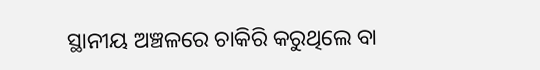ସ୍ଥାନୀୟ ଅଞ୍ଚଳରେ ଚାକିରି କରୁଥିଲେ ବା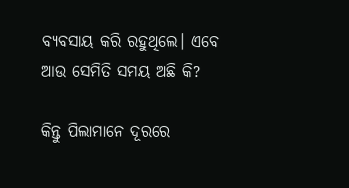ବ୍ୟବସାୟ କରି ରହୁଥିଲେ। ଏବେ ଆଉ ସେମିତି ସମୟ ଅଛି କି?

କିନ୍ତୁ ପିଲାମାନେ ଦୂରରେ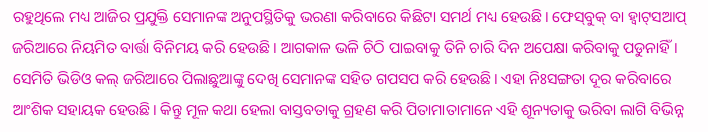ରହୁଥିଲେ ମଧ୍ୟ ଆଜିର ପ୍ରଯୁକ୍ତି ସେମାନଙ୍କ ଅନୁପସ୍ଥିତିକୁ ଭରଣା କରିବାରେ କିଛିଟା ସମର୍ଥ ମଧ୍ୟ ହେଉଛି। ଫେସ୍‌ବୁକ୍‌ ବା ହ୍ବାଟ୍‌ସଆପ୍‌ ଜରିଆରେ ନିୟମିତ ବାର୍ତ୍ତା ବିନିମୟ କରି ହେଉଛି। ଆଗକାଳ ଭଳି ଚିଠି ପାଇବାକୁ ତିନି ଚାରି ଦିନ ଅପେକ୍ଷା କରିବାକୁ ପଡୁନାହିଁ। ସେମିତି ଭିଡିଓ କଲ୍‌ ଜରିଆରେ ପିଲାଛୁଆଙ୍କୁ ଦେଖି ସେମାନଙ୍କ ସହିତ ଗପସପ କରି ହେଉଛି। ଏହା ନିଃସଙ୍ଗତା ଦୂର କରିବାରେ ଆଂଶିକ ସହାୟକ ହେଉଛି। କିନ୍ତୁ ମୂଳ କଥା ହେଲା ବାସ୍ତବତାକୁ ଗ୍ରହଣ କରି ପିତାମାତାମାନେ ଏହି ଶୂନ୍ୟତାକୁ ଭରିବା ଲାଗି ବିଭିନ୍ନ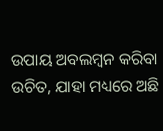ଉପାୟ ଅବଲମ୍ବନ କରିବା ଉଚିତ, ଯାହା ମଧ୍ୟରେ ଅଛି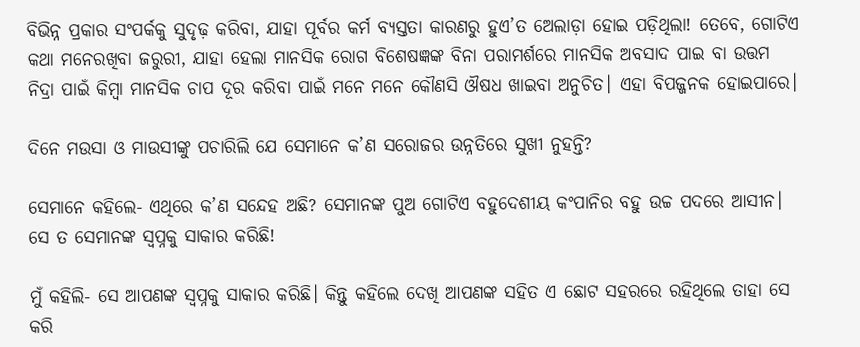ବିଭିନ୍ନ ପ୍ରକାର ସଂପର୍କକୁ ସୁଦୃଢ଼ କରିବା, ଯାହା ପୂର୍ବର କର୍ମ ବ୍ୟସ୍ତତା କାରଣରୁ ହୁଏ’ତ ଅ‌େଲାଡ଼ା ହୋଇ ପଡ଼ିଥିଲା! ତେବେ, ଗୋଟିଏ କଥା ମନେରଖିବା ଜରୁରୀ, ଯାହା ହେଲା ମାନସିକ ରୋଗ ବିଶେଷଜ୍ଞଙ୍କ ବିନା ପରାମର୍ଶରେ ମାନସିକ ଅବସାଦ ପାଇ ବା ଉତ୍ତମ ନିଦ୍ରା ପାଇଁ କିମ୍ବା ମାନସିକ ଚାପ ଦୂର କରିବା ପାଇଁ ମନେ ମନେ କୌଣସି ଔଷଧ ଖାଇବା ଅନୁଚିତ। ଏହା ବିପଜ୍ଜନକ ହୋଇପାରେ।

ଦିନେ ମଉସା ଓ ମାଉସୀଙ୍କୁ ପଚାରିଲି ଯେ ସେମାନେ କ’ଣ ସରୋଜର ଉନ୍ନତିରେ ସୁଖୀ ନୁହନ୍ତି?

ସେମାନେ କହିଲେ- ଏଥିରେ କ’ଣ ସନ୍ଦେହ ଅଛି? ସେମାନଙ୍କ ପୁଅ ଗୋଟିଏ ବହୁଦେଶୀୟ କଂପାନିର ବହୁ ଉଚ୍ଚ ପଦରେ ଆସୀନ। ସେ ତ ସେମାନଙ୍କ ସ୍ବପ୍ନକୁ ସାକାର କରିଛି!

ମୁଁ କହିଲି- ସେ ଆପଣଙ୍କ ସ୍ବପ୍ନକୁ ସାକାର କରିଛି। କିନ୍ତୁ କହିଲେ ଦେଖି ଆପଣଙ୍କ ସହିତ ଏ ଛୋଟ ସହରରେ ରହିଥିଲେ ତାହା ସେ କରି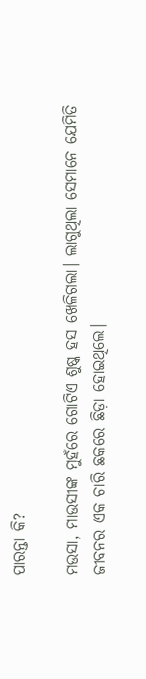ପାରନ୍ତା କି?

ମଉସା, ମା‌ଉସୀଙ୍କ ମୁହଁରେ ଗୋଟିଏ ଶୁଷ୍କ ହସ ଖେଳିଗଲା। ଲାଗୁଥିଲା ସେମାନେ ଯେମିତି ଜୀବନର ଏକ ଚାରି ଛକରେ ଛିଡ଼ା ହୋଇଥିଲେ।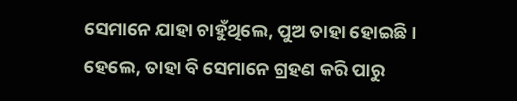ସେମାନେ ଯାହା ଚାହୁଁଥିଲେ, ପୁଅ ତାହା ହୋଇଛି। ହେଲେ, ତାହା ବି ସେମାନେ ଗ୍ରହଣ କରି ପାରୁ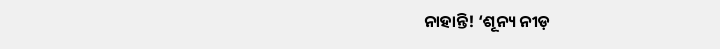ନାହାନ୍ତି! ‘ଶୂନ୍ୟ ନୀଡ଼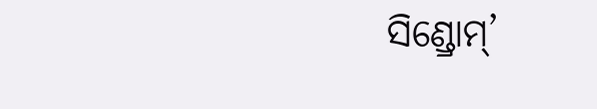ସିଣ୍ଡ୍ରୋମ୍‌’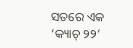ସତରେ ଏକ ‘କ୍ୟାଚ୍ ୨୨’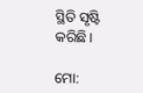ସ୍ଥିତି ସୃଷ୍ଟି କରିଛି।

ମୋ: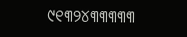୯୧୩୨୪୩୩୩୩୩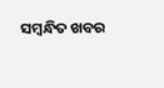ସମ୍ବନ୍ଧିତ ଖବର